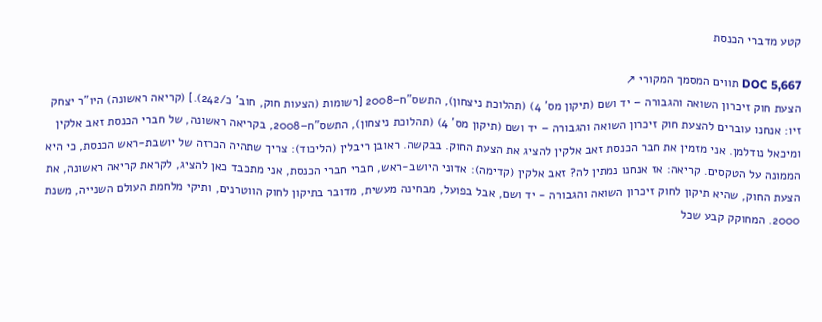קטע מדברי הכנסת

DOC 5,667 תווים המסמך המקורי ↗
הצעת חוק זיכרון השואה והגבורה – יד ושם (תיקון מס' 4) (תהלוכת ניצחון), התשס"ח–2008 [רשומות (הצעות חוק, חוב' כ/242).] (קריאה ראשונה) היו"ר יצחק זיו: אנחנו עוברים להצעת חוק זיכרון השואה והגבורה – יד ושם (תיקון מס' 4) (תהלוכת ניצחון), התשס"ח–2008, בקריאה ראשונה, של חברי הכנסת זאב אלקין ומיכאל נודלמן. אני מזמין את חבר הכנסת זאב אלקין להציג את הצעת החוק. בבקשה. ראובן ריבלין (הליכוד): צריך שתהיה הכרזה של יושבת-ראש הכנסת, כי היא הממונה על הטקסים. קריאה: אז אנחנו נמתין לה? זאב אלקין (קדימה): אדוני היושב-ראש, חברי חברי הכנסת, אני מתכבד כאן להציג, לקראת קריאה ראשונה, את הצעת החוק, שהיא תיקון לחוק זיכרון השואה והגבורה - יד ושם, אבל בפועל, מבחינה מעשית, מדובר בתיקון לחוק הווטרנים, ותיקי מלחמת העולם השנייה, משנת 2000. המחוקק קבע שכל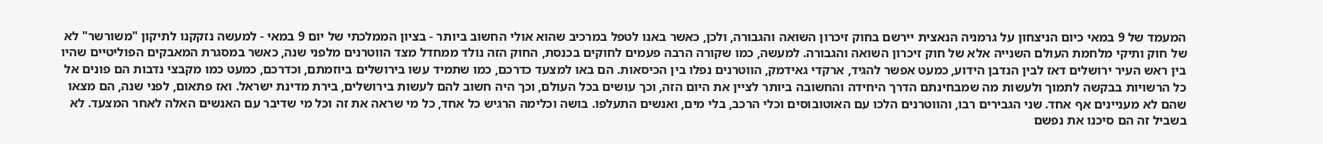המעמד של 9 במאי כיום הניצחון על גרמניה הנאצית יירשם בחוק זיכרון השואה והגבורה, ולכן, כאשר באנו לטפל במרכיב שהוא אולי החשוב ביותר - בציון הממלכתי של יום 9 במאי - למעשה נזקקנו לתיקון "משורשר" לא של חוק ותיקי מלחמת העולם השנייה אלא של חוק זיכרון השואה והגבורה. למעשה, כמו שקורה הרבה פעמים לחוקים בכנסת, החוק הזה נולד ממחדל מצד הווטרנים מלפני שנה, כאשר במסגרת המאבקים הפוליטיים שהיו בין ראש העיר ירושלים דאז לבין הנדבן הידוע, כמעט אפשר להגיד, ארקדי גאידמק, הווטרנים נפלו בין הכיסאות. הם באו למצעד כדרכם, כמו שתמיד עשו בירושלים ביוזמתם, וכדרכם, כמעט כמו מקבצי נדבות הם פונים אל כל הרשויות בבקשה לתמוך ולעשות מה שמבחינתם הדרך היחידה והחשובה ביותר לציין את היום הזה, וכך עושים בכל העולם, וכך היה חשוב להם לעשות בירושלים, בירת מדינת ישראל. ואז פתאום, לפני שנה, הם מצאו שהם לא מעניינים אף אחד. שני הגבירים רבו, והווטרנים הלכו עם האוטובוסים וכלי הרכב, בלי מים, ואנשים התעלפו. בושה וכלימה הרגיש כל אחד, כל מי שראה את זה וכל מי שדיבר עם האנשים האלה לאחר המצעד. לא בשביל זה הם סיכנו את נפשם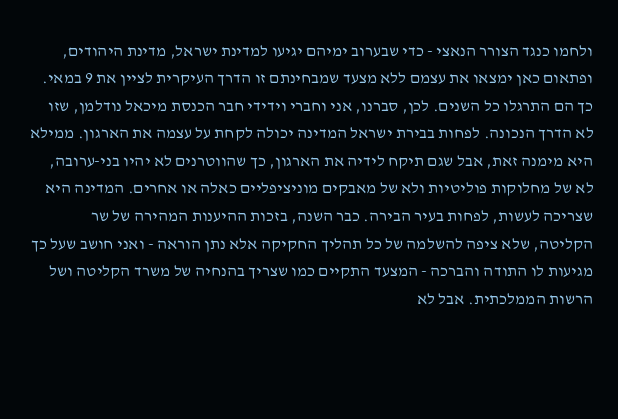ולחמו כנגד הצורר הנאצי - כדי שבערוב ימיהם יגיעו למדינת ישראל, מדינת היהודים, ופתאום כאן ימצאו את עצמם ללא מצעד שמבחינתם זו הדרך העיקרית לציין את 9 במאי. כך הם התרגלו כל השנים. לכן, סברנו, אני וחברי וידידי חבר הכנסת מיכאל נודלמן, שזו לא הדרך הנכונה. לפחות בבירת ישראל המדינה יכולה לקחת על עצמה את הארגון. ממילא היא מימנה זאת, אבל שגם תיקח לידיה את הארגון, כך שהווטרנים לא יהיו בני-ערובה, לא של מחלוקות פוליטיות ולא של מאבקים מוניציפליים כאלה או אחרים. המדינה היא שצריכה לעשות, לפחות בעיר הבירה. כבר השנה, בזכות ההיענות המהירה של שר הקליטה, שלא ציפה להשלמה של כל תהליך החקיקה אלא נתן הוראה - ואני חושב שעל כך מגיעות לו התודה והברכה - המצעד התקיים כמו שצריך בהנחיה של משרד הקליטה ושל הרשות הממלכתית. אבל לא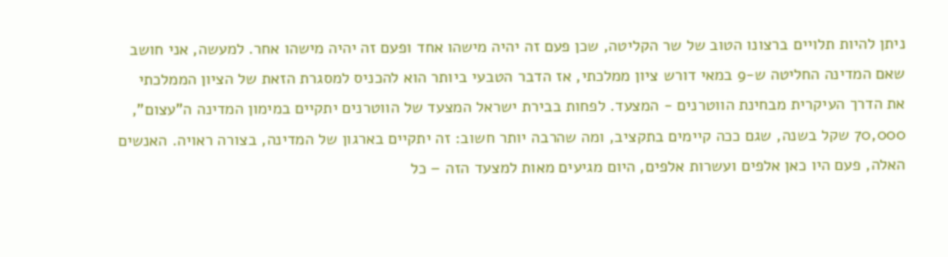ניתן להיות תלויים ברצונו הטוב של שר הקליטה, שכן פעם זה יהיה מישהו אחד ופעם זה יהיה מישהו אחר. למעשה, אני חושב שאם המדינה החליטה ש-9 במאי דורש ציון ממלכתי, אז הדבר הטבעי ביותר הוא להכניס למסגרת הזאת של הציון הממלכתי את הדרך העיקרית מבחינת הווטרנים - המצעד. לפחות בבירת ישראל המצעד של הווטרנים יתקיים במימון המדינה ה"עצום", 70,000 שקל בשנה, שגם ככה קיימים בתקציב, ומה שהרבה יותר חשוב: זה יתקיים בארגון של המדינה, בצורה ראויה. האנשים האלה, פעם היו כאן אלפים ועשרות אלפים, היום מגיעים מאות למצעד הזה – כל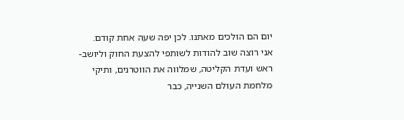יום הם הולכים מאתנו. לכן יפה שעה אחת קודם. אני רוצה שוב להודות לשותפי להצעת החוק וליושב-ראש ועדת הקליטה, שמלווה את הווטרנים, ותיקי מלחמת העולם השנייה, כבר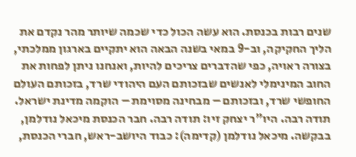שנים רבות בכנסת. הוא עשה הכול כדי שכמה שיותר מהר נקדם את הליך החקיקה, וב-9 במאי בשנה הבאה הוא יתקיים בארגון ממלכתי, בצורה ראויה, כפי שהדברים צריכים להיות, ואנחנו ניתן לפחות את החוב המינימלי לאנשים שבזכותם העם היהודי שרד, בזכותם העולם החופשי שרד, ובזכותם – מבחינה מסוימת – הוקמה מדינת ישראל. תודה רבה. היו"ר יצחק זיו: תודה רבה. חבר הכנסת מיכאל נודלמן, בבקשה. מיכאל נודלמן (קדימה): כבוד היושב-ראש, חברי הכנסת,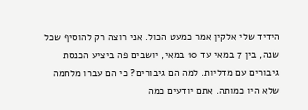הידיד שלי אלקין אמר כמעט הכול. אני רוצה רק להוסיף שכל שנה, בין 7 במאי עד 10 במאי, יושבים פה ביציע הכנסת גיבורים עם מדליות. למה הם גיבורים? כי הם עברו מלחמה שלא היו כמותה. אתם יודעים כמה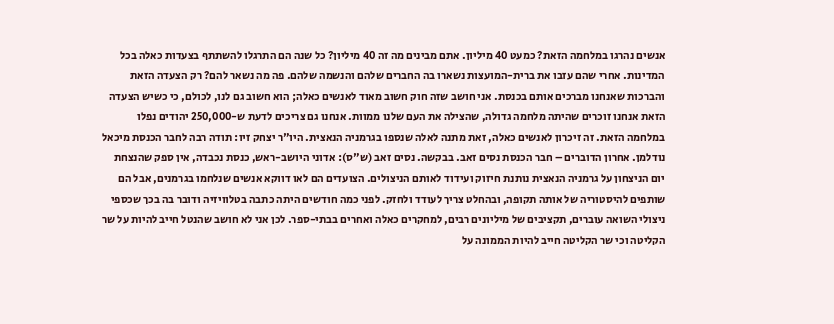אנשים נהרגו במלחמה הזאת? כמעט 40 מיליון. אתם מבינים מה זה 40 מיליון? כל שנה הם התרגלו להשתתף בצעדות כאלה בכל המדינות. אחרי שהם עזבו את ברית-המועצות נשארו בה החברים שלהם והנשמה שלהם. פה מה נשאר להם? רק הצעדה הזאת והברכות שאנחנו מברכים אותם בכנסת. אני חושב שזה חוק חשוב מאוד לאנשים כאלה; הוא חשוב גם לנו, לכולם, כי כשיש הצעדה הזאת אנחנו זוכרים שהיתה מלחמה גדולה, שהצילה את העם שלנו ממוות. אנחנו גם צריכים לדעת ש-250,000 יהודים נפלו במלחמה הזאת. זה זיכרון לאנשים כאלה, זאת מתנה לאלה שנספו בגרמניה הנאצית. היו"ר יצחק זיו: תודה רבה לחבר הכנסת מיכאל נודלמן. אחרון הדוברים – חבר הכנסת נסים זאב. בבקשה. נסים זאב (ש"ס): אדוני היושב-ראש, כנסת נכבדה, אין ספק שהנצחת יום הניצחון על גרמניה הנאצית נותנת חיזוק ועידוד לאותם הניצולים. הצועדים הם לאו דווקא אנשים שנלחמו בגרמנים, אבל הם שותפים להיסטוריה של אותה תקופה, ובהחלט צריך לעודד ולחזק. לפני כמה חודשים היתה כתבה בטלוויזיה ודובר בה בכך שכספי ניצולי השואה עוברים, תקציבים של מיליונים רבים, למחקרים כאלה ואחרים בבתי-ספר. לכן אני לא חושב שהנטל חייב להיות על שר הקליטה וכי שר הקליטה חייב להיות הממונה על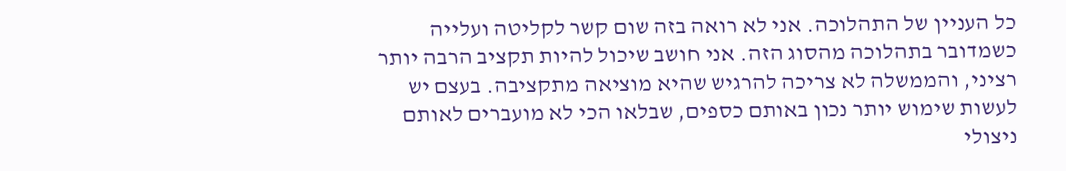כל העניין של התהלוכה. אני לא רואה בזה שום קשר לקליטה ועלייה כשמדובר בתהלוכה מהסוג הזה. אני חושב שיכול להיות תקציב הרבה יותר רציני, והממשלה לא צריכה להרגיש שהיא מוציאה מתקציבה. בעצם יש לעשות שימוש יותר נכון באותם כספים, שבלאו הכי לא מועברים לאותם ניצולי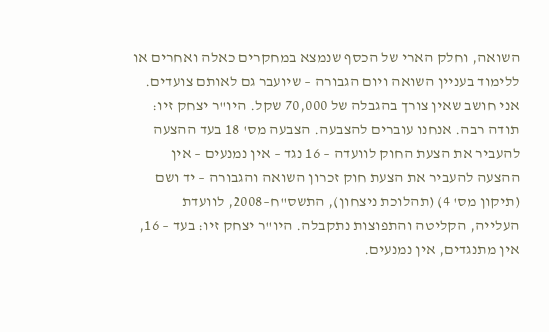השואה, וחלק הארי של הכסף שנמצא במחקרים כאלה ואחרים או ללימוד בעניין השואה ויום הגבורה – שיועבר גם לאותם צועדים. אני חושב שאין צורך בהגבלה של 70,000 שקל. היו"ר יצחק זיו: תודה רבה. אנחנו עוברים להצבעה. הצבעה מס' 18 בעד ההצעה להעביר את הצעת החוק לוועדה – 16 נגד – אין נמנעים – אין ההצעה להעביר את הצעת חוק זכרון השואה והגבורה – יד ושם (תיקון מס' 4) (תהלוכת ניצחון), התשס"ח–2008, לוועדת העלייה, הקליטה והתפוצות נתקבלה. היו"ר יצחק זיו: בעד – 16, אין מתנגדים, אין נמנעים.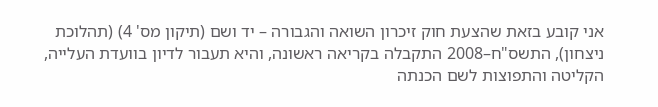אני קובע בזאת שהצעת חוק זיכרון השואה והגבורה – יד ושם (תיקון מס' 4) (תהלוכת ניצחון), התשס"ח–2008 התקבלה בקריאה ראשונה, והיא תעבור לדיון בוועדת העלייה, הקליטה והתפוצות לשם הכנתה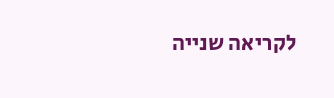לקריאה שנייה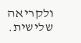ולקריאה שלישית.